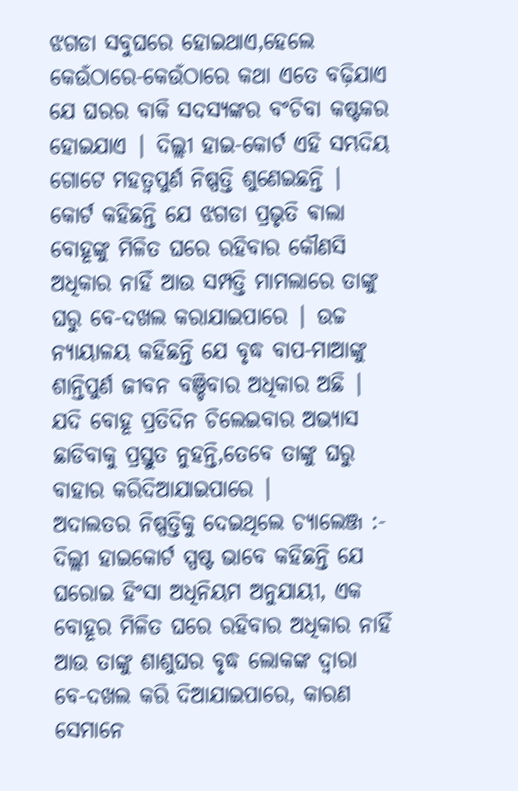ଝଗଡା ସବୁଘରେ ହୋଇଥାଏ,ହେଲେ କେଉଁଠାରେ-କେଉଁଠାରେ କଥା ଏତେ ବଢ଼ିଯାଏ ଯେ ଘରର ବାକି ସଦସ୍ୟଙ୍କର ବଂଚିବା କଷ୍ଟକର ହୋଇଯାଏ | ଦିଲ୍ଲୀ ହାଇ-କୋର୍ଟ ଏହି ସମ୍ଭଦିୟ ଗୋଟେ ମହତ୍ୱପୁର୍ଣ ନିଷ୍ପତ୍ତି ଶୁଣେଇଛନ୍ତି | କୋର୍ଟ କହିଛନ୍ତି ଯେ ଝଗଡା ପ୍ରଭୃତି ଵାଲା ବୋହୂଙ୍କୁ ମିଳିତ ଘରେ ରହିବାର କୌଣସି ଅଧିକାର ନାହିଁ ଆଉ ସମ୍ପତ୍ତି ମାମଲାରେ ତାଙ୍କୁ ଘରୁ ବେ-ଦଖଲ କରାଯାଇପାରେ | ଉଚ୍ଚ ନ୍ୟାୟାଳୟ କହିଛନ୍ତି ଯେ ବୃଦ୍ଧ ବାପ-ମାଆଙ୍କୁ ଶାନ୍ତିପୁର୍ଣ ଜୀବନ ବଞ୍ଚିବାର ଅଧିକାର ଅଛି | ଯଦି ବୋହୂ ପ୍ରତିଦିନ ଚିଲେଇବାର ଅଭ୍ୟାସ ଛାଡିବାକୁ ପ୍ରସ୍ତୁତ ନୁହନ୍ତି,ତେବେ ତାଙ୍କୁ ଘରୁ ବାହାର କରିଦିଆଯାଇପାରେ |
ଅଦାଲତର ନିଷ୍ପତ୍ତିକୁ ଦେଇଥିଲେ ଚ୍ୟାଲେଞ୍ଜ :-
ଦିଲ୍ଲୀ ହାଇକୋର୍ଟ ସ୍ପଷ୍ଟ ଭାବେ କହିଛନ୍ତି ଯେ ଘରୋଇ ହିଂସା ଅଧିନିୟମ ଅନୁଯାୟୀ, ଏକ ବୋହୂର ମିଳିତ ଘରେ ରହିବାର ଅଧିକାର ନାହିଁ ଆଉ ତାଙ୍କୁ ଶାଶୁଘର ବୃଦ୍ଧ ଲୋକଙ୍କ ଦ୍ୱାରା ବେ-ଦଖଲ କରି ଦିଆଯାଇପାରେ, କାରଣ ସେମାନେ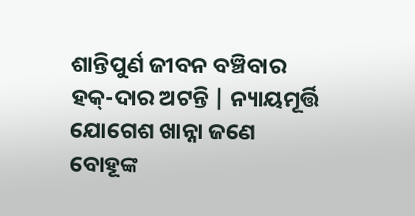ଶାନ୍ତିପୁର୍ଣ ଜୀବନ ବଞ୍ଚିବାର ହକ୍-ଦାର ଅଟନ୍ତି | ନ୍ୟାୟମୂର୍ତ୍ତି ଯୋଗେଶ ଖାନ୍ନା ଜଣେ ବୋହୂଙ୍କ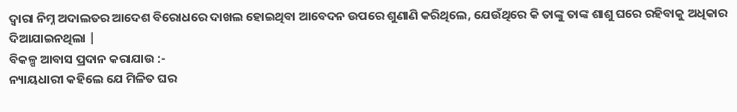ଦ୍ୱାରା ନିମ୍ନ ଅଦାଲତର ଆଦେଶ ବିରୋଧରେ ଦାଖଲ ହୋଇଥିବା ଆବେଦନ ଉପରେ ଶୁଣାଣି କରିଥିଲେ, ଯେଉଁଥିରେ କି ତାଙ୍କୁ ତାଙ୍କ ଶାଶୁ ଘରେ ରହିବାକୁ ଅଧିକାର ଦିଆଯାଇନଥିଲା |
ବିକଳ୍ପ ଆବାସ ପ୍ରଦାନ କରାଯାଉ :-
ନ୍ୟାୟଧାରୀ କହିଲେ ଯେ ମିଳିତ ଘର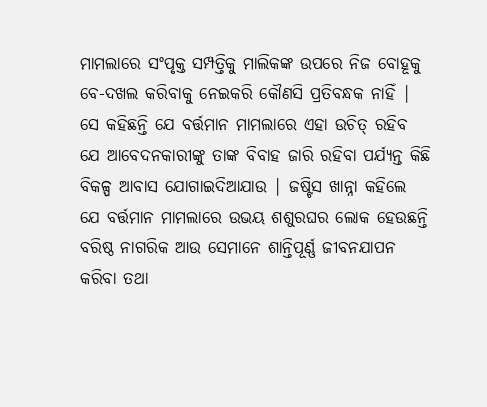ମାମଲାରେ ସଂପୃକ୍ତ ସମ୍ପତ୍ତିକୁ ମାଲିକଙ୍କ ଉପରେ ନିଜ ବୋହୂକୁ ବେ-ଦଖଲ କରିବାକୁ ନେଇକରି କୌଣସି ପ୍ରତିବନ୍ଧକ ନାହିଁ | ସେ କହିଛନ୍ତି ଯେ ବର୍ତ୍ତମାନ ମାମଲାରେ ଏହା ଉଚିତ୍ ରହିବ ଯେ ଆବେଦନକାରୀଙ୍କୁ ତାଙ୍କ ବିବାହ ଜାରି ରହିବା ପର୍ଯ୍ୟନ୍ତ କିଛି ବିକଳ୍ପ ଆବାସ ଯୋଗାଇଦିଆଯାଉ | ଜଷ୍ଟିସ ଖାନ୍ନା କହିଲେ ଯେ ବର୍ତ୍ତମାନ ମାମଲାରେ ଉଭୟ ଶଶୁରଘର ଲୋକ ହେଉଛନ୍ତି ବରିଷ୍ଠ ନାଗରିକ ଆଉ ସେମାନେ ଶାନ୍ତିପୂର୍ଣ୍ଣ ଜୀବନଯାପନ କରିବା ତଥା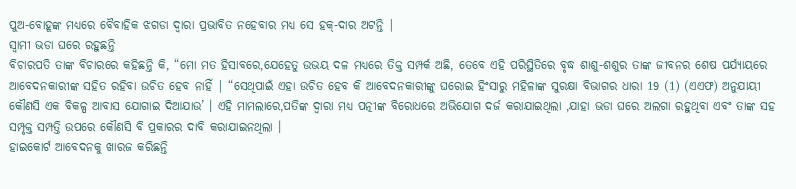ପୁଅ-ବୋହୂଙ୍କ ମଧ୍ୟରେ ବୈବାହିକ ଝଗଡା ଦ୍ୱାରା ପ୍ରଭାବିତ ନହେବାର ମଧ୍ୟ ସେ ହକ୍-ଦାର ଅଟନ୍ତି |
ସ୍ୱାମୀ ଭଡା ଘରେ ରହୁଛନ୍ତି
ବିଚାରପତି ତାଙ୍କ ବିଚାରରେ କହିଛନ୍ତି କି, “ମୋ ମତ ହିସାବରେ,ଯେହେତୁ ଉଭୟ ଦଳ ମଧ୍ୟରେ ତିକ୍ତ ସମ୍ପର୍କ ଅଛି, ତେବେ ଏହି ପରିସ୍ଥିତିରେ ବୃଦ୍ଧ ଶାଶୁ-ଶଶୁର ତାଙ୍କ ଜୀବନର ଶେଷ ପର୍ଯ୍ୟାୟରେ ଆବେଦନକାରୀଙ୍କ ସହିତ ରହିବା ଉଚିତ ହେବ ନାହିଁ | “ସେଥିପାଇଁ ଏହା ଉଚିତ ହେବ କି ଆବେଦନକାରୀଙ୍କୁ ଘରୋଇ ହିଂସାରୁ ମହିଳାଙ୍କ ସୁରକ୍ଷା ବିଭାଗର ଧାରା 19 (1) (ଏଏଫ) ଅନୁଯାୟୀ କୌଣସି ଏକ ବିକଳ୍ପ ଆବାସ ଯୋଗାଇ ଦିଆଯାଉ’ । ଏହି ମାମଲାରେ,ପତିଙ୍କ ଦ୍ୱାରା ମଧ୍ୟ ପତ୍ନୀଙ୍କ ବିରୋଧରେ ଅଭିଯୋଗ ଦର୍ଜ କରାଯାଇଥିଲା ,ଯାହା ଭଡା ଘରେ ଅଲଗା ରହୁଥିବା ଏବଂ ତାଙ୍କ ସହ ସମ୍ପୃକ୍ତ ସମ୍ପତ୍ତି ଉପରେ କୌଣସି ବି ପ୍ରକାରର ଦାବି କରାଯାଇନଥିଲା ।
ହାଇକୋର୍ଟ ଆବେଦନକୁ ଖାରଜ କରିଛନ୍ତି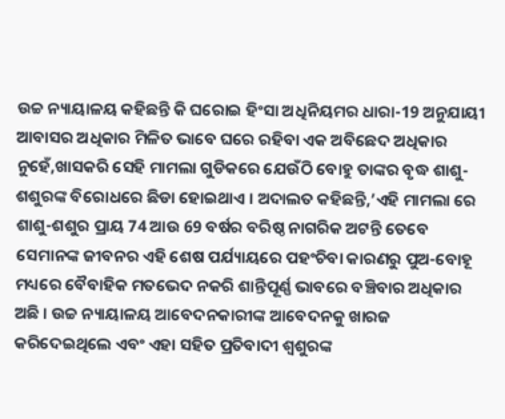ଉଚ୍ଚ ନ୍ୟାୟାଳୟ କହିଛନ୍ତି କି ଘରୋଇ ହିଂସା ଅଧିନିୟମର ଧାରା-19 ଅନୁଯାୟୀ ଆବାସର ଅଧିକାର ମିଳିତ ଭାବେ ଘରେ ରହିବା ଏକ ଅବିଛେଦ ଅଧିକାର ନୁହେଁ,ଖାସକରି ସେହି ମାମଲା ଗୁଡିକରେ ଯେଉଁଠି ବୋହୁ ତାଙ୍କର ବୃଦ୍ଧ ଶାଶୁ-ଶଶୁରଙ୍କ ବିରୋଧରେ ଛିଡା ହୋଇଥାଏ । ଅଦାଲତ କହିଛନ୍ତି,’ଏହି ମାମଲା ରେ ଶାଶୁ-ଶଶୁର ପ୍ରାୟ 74 ଆଉ 69 ବର୍ଷର ବରିଷ୍ଠ ନାଗରିକ ଅଟନ୍ତି ତେବେ ସେମାନଙ୍କ ଜୀବନର ଏହି ଶେଷ ପର୍ଯ୍ୟାୟରେ ପହଂଚିବା କାରଣରୁ ପୁଅ-ବୋହୂ ମଧ୍ୟରେ ବୈବାହିକ ମତଭେଦ ନକରି ଶାନ୍ତିପୂର୍ଣ୍ଣ ଭାବରେ ବଞ୍ଚିବାର ଅଧିକାର ଅଛି । ଉଚ୍ଚ ନ୍ୟାୟାଳୟ ଆବେଦନକାରୀଙ୍କ ଆବେଦନକୁ ଖାରଜ କରିଦେଇଥିଲେ ଏବଂ ଏହା ସହିତ ପ୍ରତିବାଦୀ ଶ୍ୱଶୁରଙ୍କ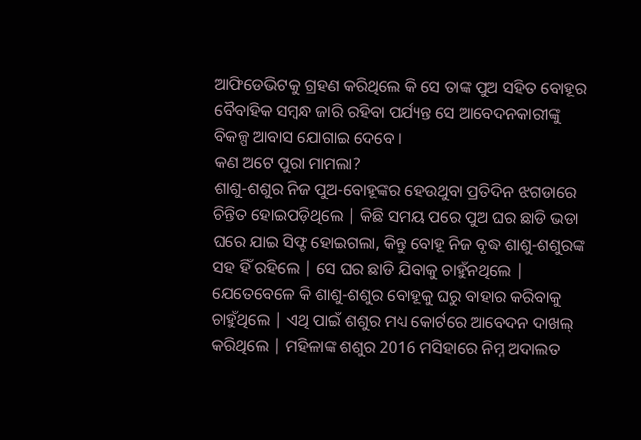ଆଫିଡେଭିଟକୁ ଗ୍ରହଣ କରିଥିଲେ କି ସେ ତାଙ୍କ ପୁଅ ସହିତ ବୋହୂର ବୈବାହିକ ସମ୍ବନ୍ଧ ଜାରି ରହିବା ପର୍ଯ୍ୟନ୍ତ ସେ ଆବେଦନକାରୀଙ୍କୁ ବିକଳ୍ପ ଆବାସ ଯୋଗାଇ ଦେବେ ।
କଣ ଅଟେ ପୁରା ମାମଲା?
ଶାଶୁ-ଶଶୁର ନିଜ ପୁଅ-ବୋହୂଙ୍କର ହେଉଥୁବା ପ୍ରତିଦିନ ଝଗଡାରେ ଚିନ୍ତିତ ହୋଇପଡ଼ିଥିଲେ | କିଛି ସମୟ ପରେ ପୁଅ ଘର ଛାଡି ଭଡା ଘରେ ଯାଇ ସିଫ୍ଟ ହୋଇଗଲା, କିନ୍ତୁ ବୋହୂ ନିଜ ବୃଦ୍ଧ ଶାଶୁ-ଶଶୁରଙ୍କ ସହ ହିଁ ରହିଲେ | ସେ ଘର ଛାଡି ଯିବାକୁ ଚାହୁଁନଥିଲେ | ଯେତେବେଳେ କି ଶାଶୁ-ଶଶୁର ବୋହୂକୁ ଘରୁ ବାହାର କରିବାକୁ ଚାହୁଁଥିଲେ | ଏଥି ପାଇଁ ଶଶୁର ମଧ୍ୟ କୋର୍ଟରେ ଆବେଦନ ଦାଖଲ୍ କରିଥିଲେ | ମହିଳାଙ୍କ ଶଶୁର 2016 ମସିହାରେ ନିମ୍ନ ଅଦାଲତ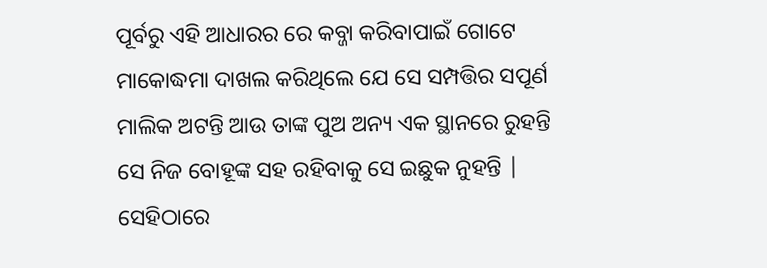ପୂର୍ବରୁ ଏହି ଆଧାରର ରେ କବ୍ଜା କରିବାପାଇଁ ଗୋଟେ ମାକୋଦ୍ଧମା ଦାଖଲ କରିଥିଲେ ଯେ ସେ ସମ୍ପତ୍ତିର ସପୂର୍ଣ ମାଲିକ ଅଟନ୍ତି ଆଉ ତାଙ୍କ ପୁଅ ଅନ୍ୟ ଏକ ସ୍ଥାନରେ ରୁହନ୍ତି ସେ ନିଜ ବୋହୂଙ୍କ ସହ ରହିବାକୁ ସେ ଇଛୁକ ନୁହନ୍ତି | ସେହିଠାରେ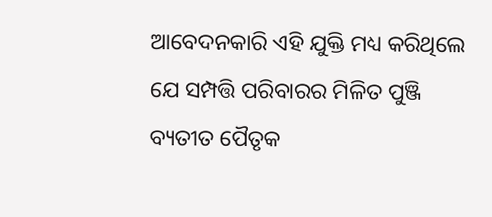ଆବେଦନକାରି ଏହି ଯୁକ୍ତି ମଧ୍ୟ କରିଥିଲେ ଯେ ସମ୍ପତ୍ତି ପରିବାରର ମିଳିତ ପୁଞ୍ଜି ବ୍ୟତୀତ ପୈତୃକ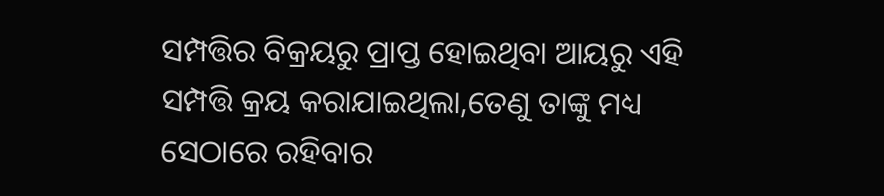ସମ୍ପତ୍ତିର ବିକ୍ରୟରୁ ପ୍ରାପ୍ତ ହୋଇଥିବା ଆୟରୁ ଏହି ସମ୍ପତ୍ତି କ୍ରୟ କରାଯାଇଥିଲା,ତେଣୁ ତାଙ୍କୁ ମଧ୍ୟ ସେଠାରେ ରହିବାର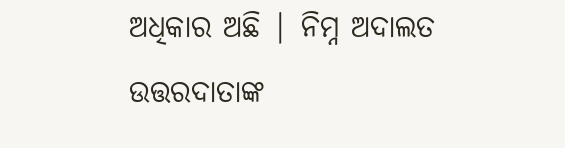ଅଧିକାର ଅଛି | ନିମ୍ନ ଅଦାଲତ ଉତ୍ତରଦାତାଙ୍କ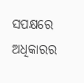ସପକ୍ଷରେ ଅଧିକାରର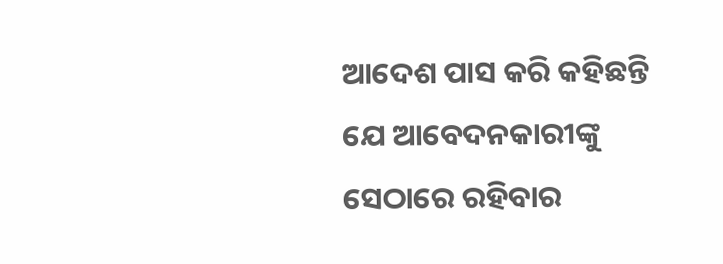ଆଦେଶ ପାସ କରି କହିଛନ୍ତି ଯେ ଆବେଦନକାରୀଙ୍କୁ ସେଠାରେ ରହିବାର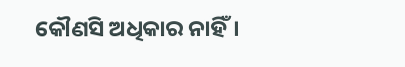କୌଣସି ଅଧିକାର ନାହିଁ।